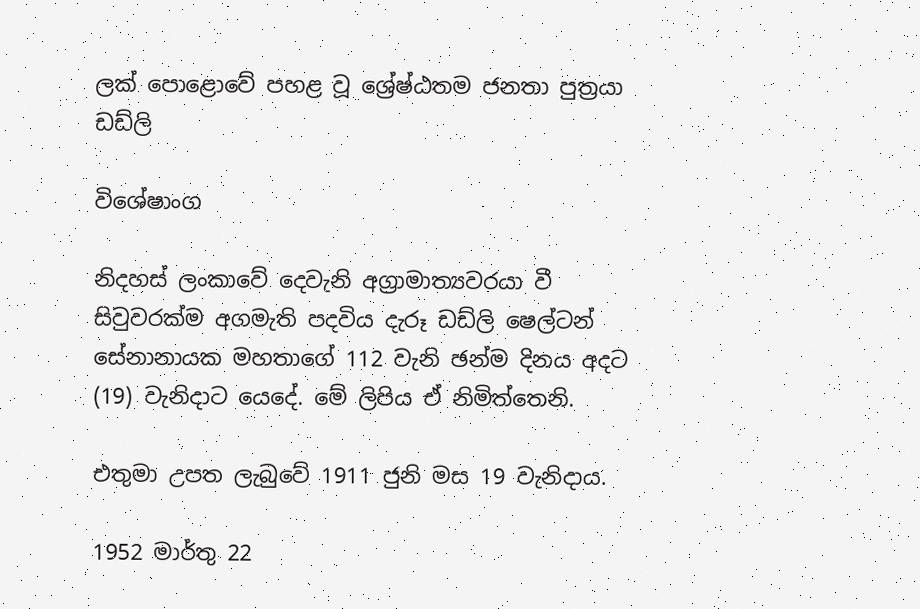ලක් පොළොවේ පහළ වූ ශ්‍රේෂ්ඨතම ජනතා පුත්‍රයා ඩඩ්ලි

විශේෂාංග

නිදහස් ලංකාවේ දෙවැනි අග්‍රාමාත්‍යවරයා වී සිවුවරක්ම අගමැති පදවිය දැරූ ඩඩ්ලි ෂෙල්ටන් සේනානායක මහතාගේ 112 වැනි ඡන්ම දිනය අදට (19) වැනිදාට යෙදේ. මේ ලිපිය ඒ නිමිත්තෙනි.

එතුමා උපත ලැබුවේ 1911 ජුනි මස 19 වැනිදාය.

1952 මාර්තු 22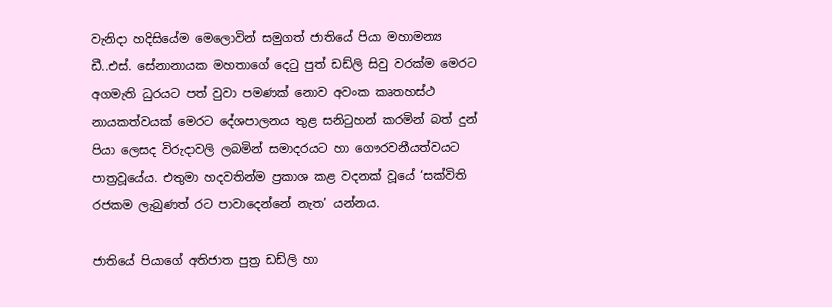වැනිදා හදිසියේම මෙලොවින් සමුගත් ජාතියේ පියා මහාමන්‍ය ඩී..එස්. සේනානායක මහතාගේ දෙටු පුත් ඩඩ්ලි සිවු වරක්ම මෙරට අගමැති ධුරයට පත් වුවා පමණක් නොව අවංක කෘතහස්ථ නායකත්වයක් මෙරට දේශපාලනය තුළ සනිටුහන් කරමින් බත් දුන් පියා ලෙසද විරුදාවලි ලබමින් සමාදරයට හා ගෞරවනීයත්වයට පාත්‍රවූයේය. එතුමා හදවතින්ම ප්‍රකාශ කළ වදනක් වූයේ ‘සක්විති රජකම ලැබුණත් රට පාවාදෙන්නේ නැත’ යන්නය.

ජාතියේ පියාගේ අතිජාත පුත්‍ර ඩඩ්ලි හා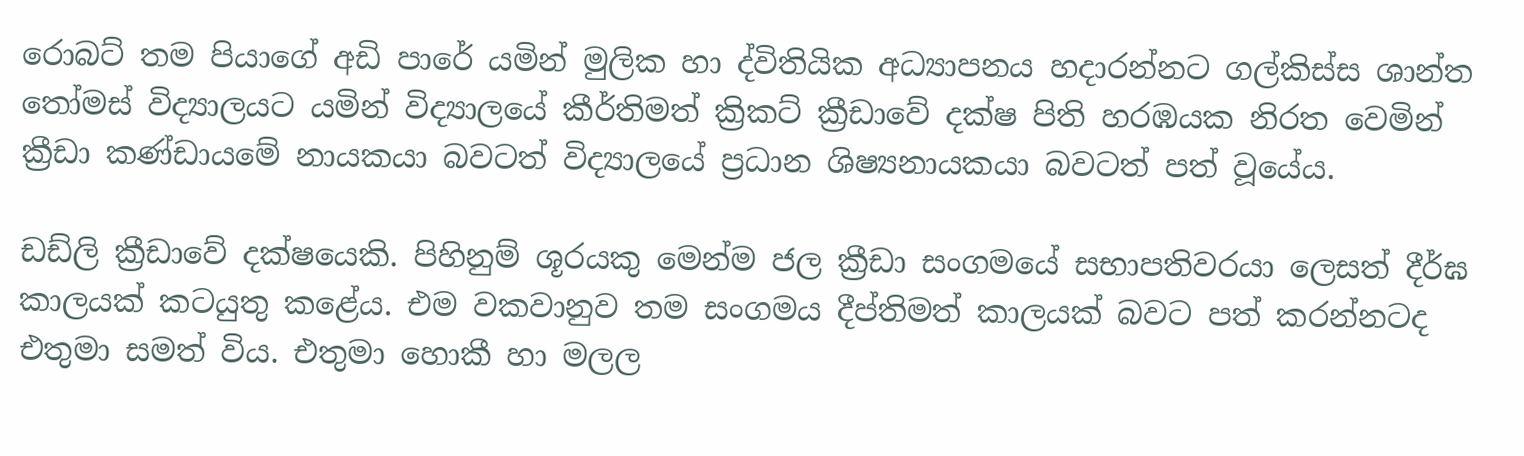රොබට් තම පියාගේ අඩි පාරේ යමින් මුලික හා ද්විතියික අධ්‍යාපනය හදාරන්නට ගල්කිස්ස ශාන්ත තෝමස් විද්‍යාලයට යමින් විද්‍යාලයේ කීර්තිමත් ක්‍රිකට් ක්‍රීඩාවේ දක්ෂ පිති හරඹයක නිරත වෙමින් ක්‍රීඩා කණ්ඩායමේ නායකයා බවටත් විද්‍යාලයේ ප්‍රධාන ශිෂ්‍යනායකයා බවටත් පත් වූයේය.

ඩඩ්ලි ක්‍රීඩාවේ දක්ෂයෙකි. පිහිනුම් ශූරයකු මෙන්ම ජල ක්‍රීඩා සංගමයේ සභාපතිවරයා ලෙසත් දීර්ඝ කාලයක් කටයුතු කළේය. එම වකවානුව තම සංගමය දීප්තිමත් කාලයක් බවට පත් කරන්නටද එතුමා සමත් විය. එතුමා හොකී හා මලල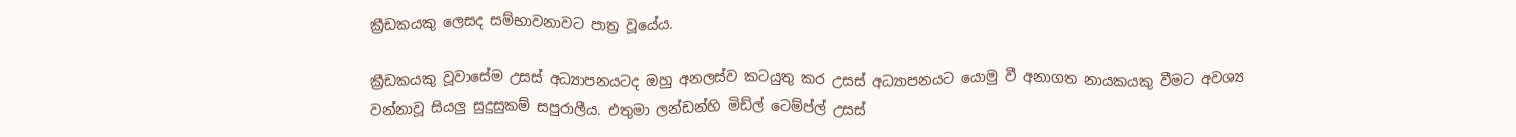ක්‍රීඩකයකු ලෙසද සම්භාවනාවට පාත්‍ර වූයේය.

ක්‍රීඩකයකු වූවාසේම උසස් අධ්‍යාපනයටද ඔහු අනලස්ව කටයුතු කර උසස් අධ්‍යාපනයට යොමු වී අනාගත නායකයකු වීමට අවශ්‍ය වන්නාවූ සියලු සුදුසුකම් සපුරාලීය. එතුමා ලන්ඩන්හි මිඩ්ල් ටෙම්ප්ල් උසස්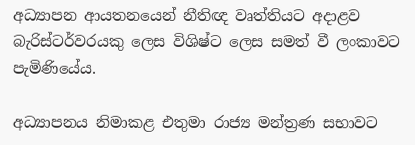අධ්‍යාපන ආයතනයෙන් නීතිඥ වෘත්තියට අදාළව බැරිස්ටර්වරයකු ලෙස විශිෂ්ට ලෙස සමත් වී ලංකාවට පැමිණියේය.

අධ්‍යාපනය නිමාකළ එතුමා රාජ්‍ය මන්ත්‍රණ සභාවට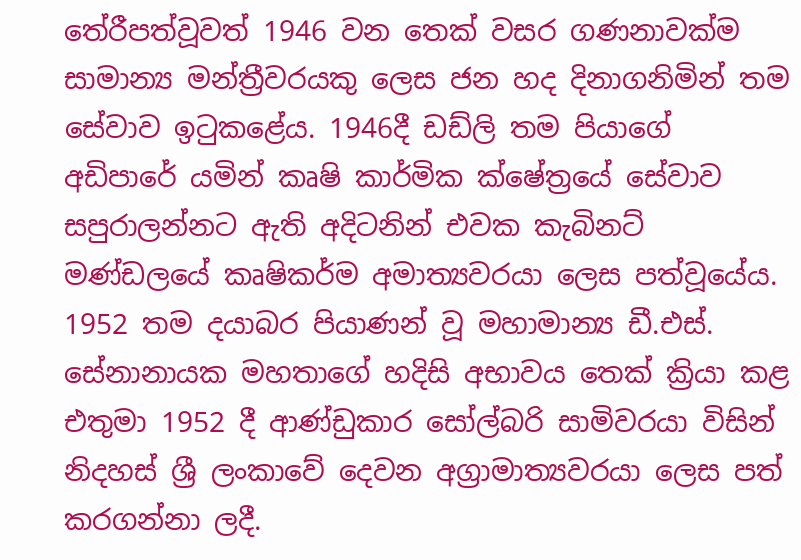තේරීපත්වූවත් 1946 වන තෙක් වසර ගණනාවක්ම සාමාන්‍ය මන්ත්‍රීවරයකු ලෙස ජන හද දිනාගනිමින් තම සේවාව ඉටුකළේය. 1946දී ඩඩ්ලි තම පියාගේ අඩිපාරේ යමින් කෘෂි කාර්මික ක්ෂේත්‍රයේ සේවාව සපුරාලන්නට ඇති අදිටනින් එවක කැබිනට් මණ්ඩලයේ කෘෂිකර්ම අමාත්‍යවරයා ලෙස පත්වූයේය. 1952 තම දයාබර පියාණන් වූ මහාමාන්‍ය ඩී.එස්. සේනානායක මහතාගේ හදිසි අභාවය තෙක් ක්‍රියා කළ එතුමා 1952 දී ආණ්ඩුකාර සෝල්බරි සාමිවරයා විසින් නිදහස් ශ්‍රී ලංකාවේ දෙවන අග්‍රාමාත්‍යවරයා ලෙස පත් කරගන්නා ලදී.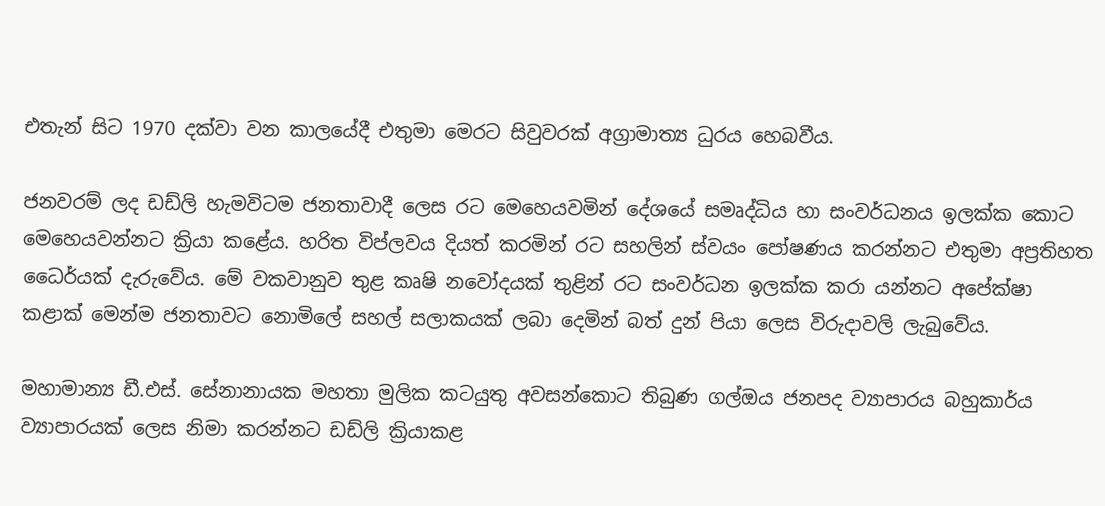එතැන් සිට 1970 දක්වා වන කාලයේදී එතුමා මෙරට සිවුවරක් අග්‍රාමාත්‍ය ධුරය හෙබවීය.

ජනවරම් ලද ඩඩ්ලි හැමවිටම ජනතාවාදී ලෙස රට මෙහෙයවමින් දේශයේ සමෘද්ධිය හා සංවර්ධනය ඉලක්ක කොට මෙහෙයවන්නට ක්‍රියා කළේය. හරිත විප්ලවය දියත් කරමින් රට සහලින් ස්වයං පෝෂණය කරන්නට එතුමා අප්‍රතිහත ධෛර්යක් දැරුවේය. මේ වකවානුව තුළ කෘෂි නවෝදයක් තුළින් රට සංවර්ධන ඉලක්ක කරා යන්නට අපේක්ෂා කළාක් මෙන්ම ජනතාවට නොමිලේ සහල් සලාකයක් ලබා දෙමින් බත් දුන් පියා ලෙස විරුදාවලි ලැබුවේය.

මහාමාන්‍ය ඩී.එස්. සේනානායක මහතා මුලික කටයුතු අවසන්කොට තිබුණ ගල්ඔය ජනපද ව්‍යාපාරය බහුකාර්ය ව්‍යාපාරයක් ලෙස නිමා කරන්නට ඩඩ්ලි ක්‍රියාකළ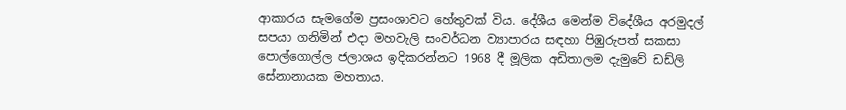ආකාරය සැමගේම ප්‍රසංශාවට හේතුවක් විය. දේශීය මෙන්ම විදේශීය අරමුදල් සපයා ගනිමින් එදා මහවැලි සංවර්ධන ව්‍යාපාරය සඳහා පිඹුරුපත් සකසා පොල්ගොල්ල ජලාශය ඉදිකරන්නට 1968 දී මූලික අඩිතාලම දැමුවේ ඩඩ්ලි සේනානායක මහතාය.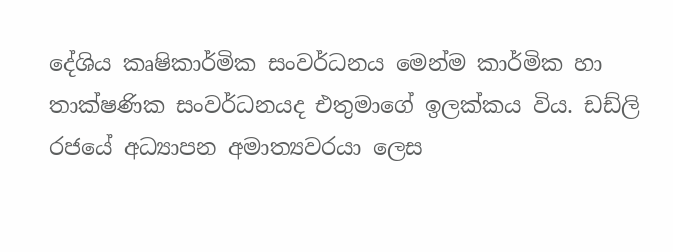දේශිය කෘෂිකාර්මික සංවර්ධනය මෙන්ම කාර්මික හා තාක්ෂණික සංවර්ධනයද එතුමාගේ ඉලක්කය විය. ඩඩ්ලි රජයේ අධ්‍යාපන අමාත්‍යවරයා ලෙස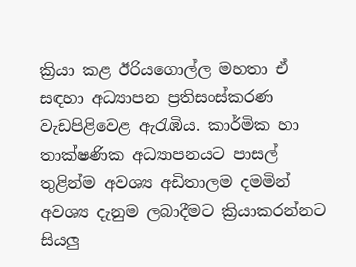ක්‍රියා කළ ඊරියගොල්ල මහතා ඒ සඳහා අධ්‍යාපන ප්‍රතිසංස්කරණ වැඩපිළිවෙළ ඇරැඹිය. කාර්මික හා තාක්ෂණික අධ්‍යාපනයට පාසල් තුළින්ම අවශ්‍ය අඩිතාලම දමමින් අවශ්‍ය දැනුම ලබාදීමට ක්‍රියාකරන්නට සියලු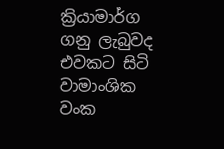ක්‍රියාමාර්ග ගනු ලැබුවද එවකට සිටි වාමාංශික වංක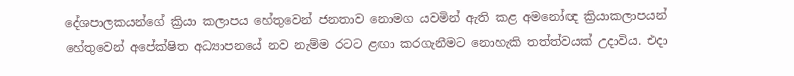දේශපාලකයන්ගේ ක්‍රියා කලාපය හේතුවෙන් ජනතාව නොමග යවමින් ඇති කළ අමනෝඥ ක්‍රියාකලාපයන් හේතුවෙන් අපේක්ෂිත අධ්‍යාපනයේ නව නැම්ම රටට ළඟා කරගැනීමට නොහැකි තත්ත්වයක් උදාවිය. එදා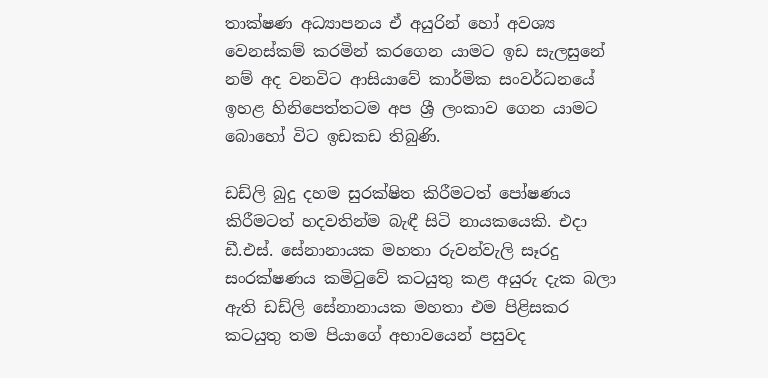තාක්ෂණ අධ්‍යාපනය ඒ අයුරින් හෝ අවශ්‍ය වෙනස්කම් කරමින් කරගෙන යාමට ඉඩ සැලසුනේ නම් අද වනවිට ආසියාවේ කාර්මික සංවර්ධනයේ ඉහළ හිනිපෙත්තටම අප ශ්‍රී ලංකාව ගෙන යාමට බොහෝ විට ඉඩකඩ තිබුණි.

ඩඩ්ලි බුදු දහම සුරක්ෂිත කිරීමටත් පෝෂණය කිරීමටත් හදවතින්ම බැඳී සිටි නායකයෙකි. එදා ඩී.එස්. සේනානායක මහතා රුවන්වැලි සෑරදු සංරක්ෂණය කමිටුවේ කටයුතු කළ අයුරු දැක බලා ඇති ඩඩ්ලි සේනානායක මහතා එම පිළිසකර කටයුතු තම පියාගේ අභාවයෙන් පසුවද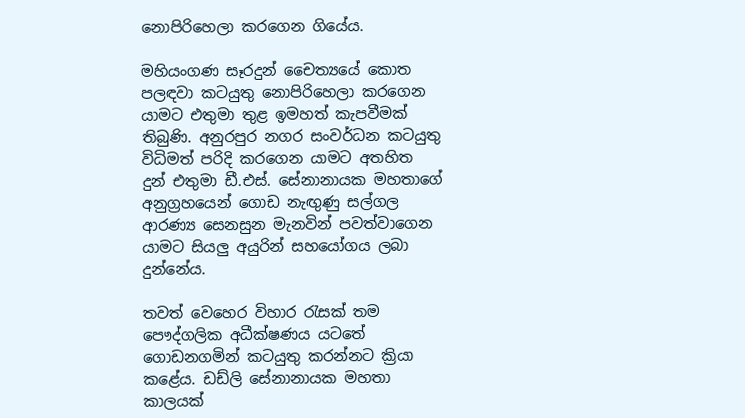නොපිරිහෙලා කරගෙන ගියේය.

මහියංගණ සෑරදුන් චෛත්‍යයේ කොත පලඳවා කටයුතු නොපිරිහෙලා කරගෙන යාමට එතුමා තුළ ඉමහත් කැපවීමක් තිබුණි. අනුරපුර නගර සංවර්ධන කටයුතු විධිමත් පරිදි කරගෙන යාමට අතහිත දුන් එතුමා ඩී.එස්. සේනානායක මහතාගේ අනුග්‍රහයෙන් ගොඩ නැඟුණු සල්ගල ආරණ්‍ය සෙනසුන මැනවින් පවත්වාගෙන යාමට සියලු අයුරින් සහයෝගය ලබා දුන්නේය.

තවත් වෙහෙර විහාර රැසක් තම පෞද්ගලික අධීක්ෂණය යටතේ ගොඩනගමින් කටයුතු කරන්නට ක්‍රියා කළේය. ඩඩ්ලි සේනානායක මහතා කාලයක්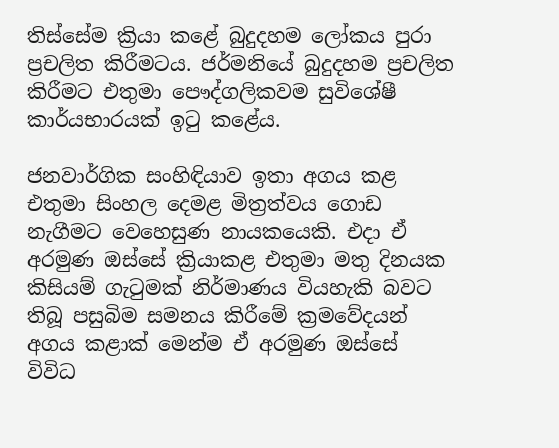තිස්සේම ක්‍රියා කළේ බුදුදහම ලෝකය පුරා ප්‍රචලිත කිරීමටය. ජර්මනියේ බුදුදහම ප්‍රචලිත කිරීමට එතුමා පෞද්ගලිකවම සුවිශේෂී කාර්යභාරයක් ඉටු කළේය.

ජනවාර්ගික සංහිඳියාව ඉතා අගය කළ එතුමා සිංහල දෙමළ මිත්‍රත්වය ගොඩ නැගීමට වෙහෙසුණ නායකයෙකි. එදා ඒ අරමුණ ඔස්සේ ක්‍රියාකළ එතුමා මතු දිනයක කිසියම් ගැටුමක් නිර්මාණය වියහැකි බවට තිබූ පසුබිම සමනය කිරීමේ ක්‍රමවේදයන් අගය කළාක් මෙන්ම ඒ අරමුණ ඔස්සේ විවිධ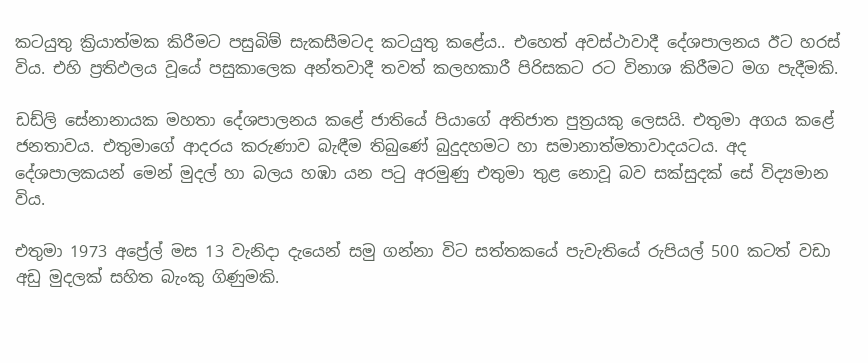කටයුතු ක්‍රියාත්මක කිරීමට පසුබිම් සැකසීමටද කටයුතු කළේය.. එහෙත් අවස්ථාවාදී දේශපාලනය ඊට හරස් විය. එහි ප්‍රතිඵලය වූයේ පසුකාලෙක අන්තවාදී තවත් කලහකාරී පිරිසකට රට විනාශ කිරීමට මග පැදීමකි.

ඩඩ්ලි සේනානායක මහතා දේශපාලනය කළේ ජාතියේ පියාගේ අතිජාත පුත්‍රයකු ලෙසයි. එතුමා අගය කළේ ජනතාවය. එතුමාගේ ආදරය කරුණාව බැඳීම තිබුණේ බුදුදහමට හා සමානාත්මතාවාදයටය. අද දේශපාලකයන් මෙන් මුදල් හා බලය හඹා යන පටු අරමුණු එතුමා තුළ නොවූ බව සක්සුදක් සේ විද්‍යමාන විය.

එතුමා 1973 අප්‍රේල් මස 13 වැනිදා දැයෙන් සමු ගන්නා විට සත්තකයේ පැවැතියේ රුපියල් 500 කටත් වඩා අඩු මුදලක් සහිත බැංකු ගිණුමකි.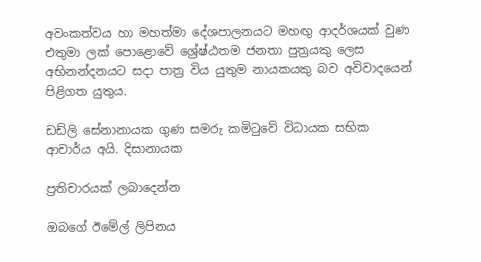අවංකත්වය හා මහත්මා දේශපාලනයට මහඟු ආදර්ශයක් වුණ එතුමා ලක් පොළොවේ ශ්‍රේෂ්ඨතම ජනතා පුත්‍රයකු ලෙස අභිනන්දනයට සදා පාත්‍ර විය යුතුම නායකයකු බව අවිවාදයෙන් පිළිගත යුතුය.

ඩඩ්ලි සේනානායක ගුණ සමරු කමිටුවේ විධායක සභික ආචාර්ය අයි. දිසානායක

ප්‍රතිචාරයක් ලබාදෙන්න

ඔබගේ ඊමේල් ලිපිනය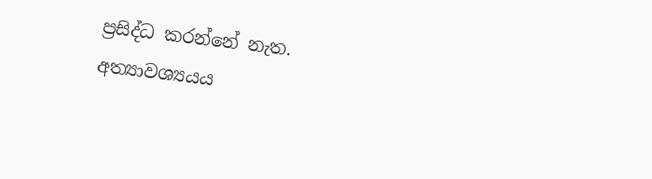ප්‍රසිද්ධ කරන්නේ නැත. අත්‍යාවශ්‍යයය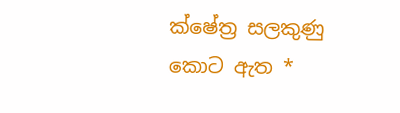ක්ෂේත්‍ර සලකුණු කොට ඇත *